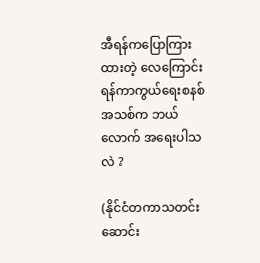အီရန်ကပြောကြားထားတဲ့ လေကြောင်းရန်ကာကွယ်ရေးစနစ်အသစ်က ဘယ်လောက် အရေးပါသလဲ ?

(နိုင်ငံတကာသတင်းဆောင်း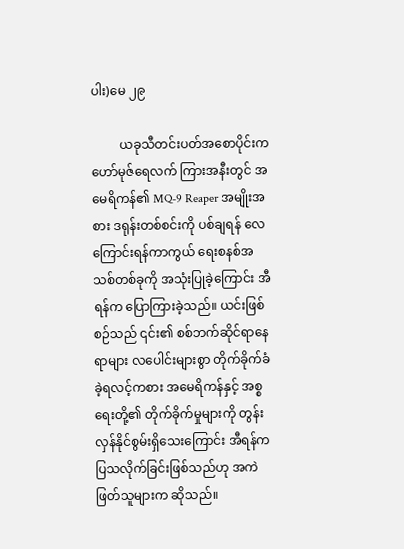ပါး)မေ ၂၉

         ယခုသီတင်းပတ်အစောပိုင်းက ဟော်မုဇ်ရေလက် ကြားအနီးတွင် အမေရိကန်၏ MQ-9 Reaper အမျိုးအစား ဒရုန်းတစ်စင်းကို ပစ်ချရန် လေကြောင်းရန်ကာကွယ် ရေးစနစ်အသစ်တစ်ခုကို အသုံးပြုခဲ့ကြောင်း အီရန်က ပြောကြားခဲ့သည်။ ယင်းဖြစ်စဉ်သည် ၎င်း၏ စစ်ဘက်ဆိုင်ရာနေရာများ လပေါင်းများစွာ တိုက်ခိုက်ခံခဲ့ရလင့်ကစား အမေရိကန်နှင့် အစ္စရေးတို့၏ တိုက်ခိုက်မှုများကို တွန်းလှန်နိုင်စွမ်းရှိသေးကြောင်း အီရန်က ပြသလိုက်ခြင်းဖြစ်သည်ဟု အကဲဖြတ်သူများက ဆိုသည်။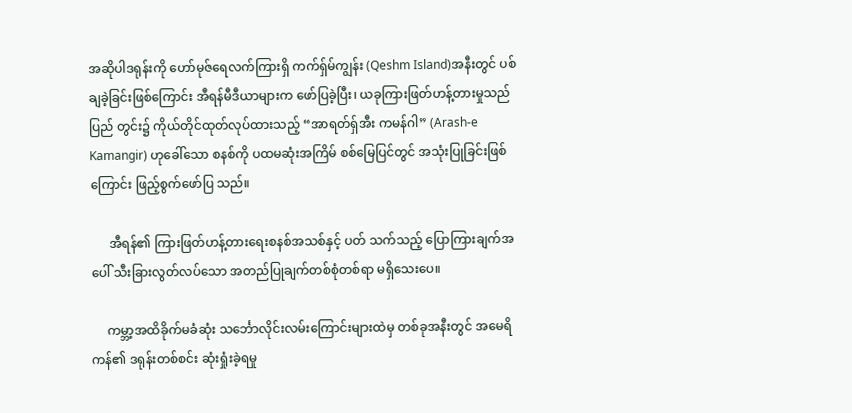အဆိုပါဒရုန်းကို ဟော်မုဇ်ရေလက်ကြားရှိ ကက်ရှ်မ်ကျွန်း (Qeshm Island)အနီးတွင် ပစ်ချခဲ့ခြင်းဖြစ်ကြောင်း အီရန်မီဒီယာများက ဖော်ပြခဲ့ပြီး၊ ယခုကြားဖြတ်ဟန့်တားမှုသည် ပြည် တွင်း၌ ကိုယ်တိုင်ထုတ်လုပ်ထားသည့် “အာရတ်ရှ်အီး ကမန်ဂါ” (Arash-e Kamangir) ဟုခေါ်သော စနစ်ကို ပထမဆုံးအကြိမ် စစ်မြေပြင်တွင် အသုံးပြုခြင်းဖြစ်ကြောင်း ဖြည့်စွက်ဖော်ပြ သည်။

      အီရန်၏ ကြားဖြတ်ဟန့်တားရေးစနစ်အသစ်နှင့် ပတ် သက်သည့် ပြောကြားချက်အပေါ် သီးခြားလွတ်လပ်သော အတည်ပြုချက်တစ်စုံတစ်ရာ မရှိသေးပေ။

     ကမ္ဘာ့အထိခိုက်မခံဆုံး သင်္ဘောလိုင်းလမ်းကြောင်းများထဲမှ တစ်ခုအနီးတွင် အမေရိကန်၏ ဒရုန်းတစ်စင်း ဆုံးရှုံးခဲ့ရမှု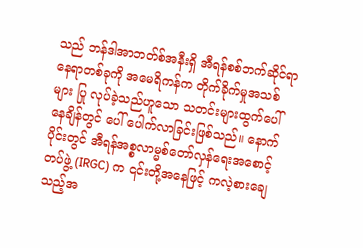သည် ဘန်ဒါအာဘတ်စ်အနီးရှိ အီရန်စစ်ဘက်ဆိုင်ရာနေရာတစ်ခုကို အမေရိကန်က တိုက်ခိုက်မှုအသစ်များ ပြု လုပ်ခဲ့သည်ဟူသော သတင်းများထွက်ပေါ်နေချိန်တွင် ပေါ် ပေါက်လာခြင်းဖြစ်သည်။ နောက်ပိုင်းတွင် အီရန်အစ္စလာမ္မစ်တော်လှန်ရေးအစောင့်တပ်ဖွဲ့ (IRGC) က ၎င်းတို့အနေဖြင့် ကလဲ့စားချေသည့်အ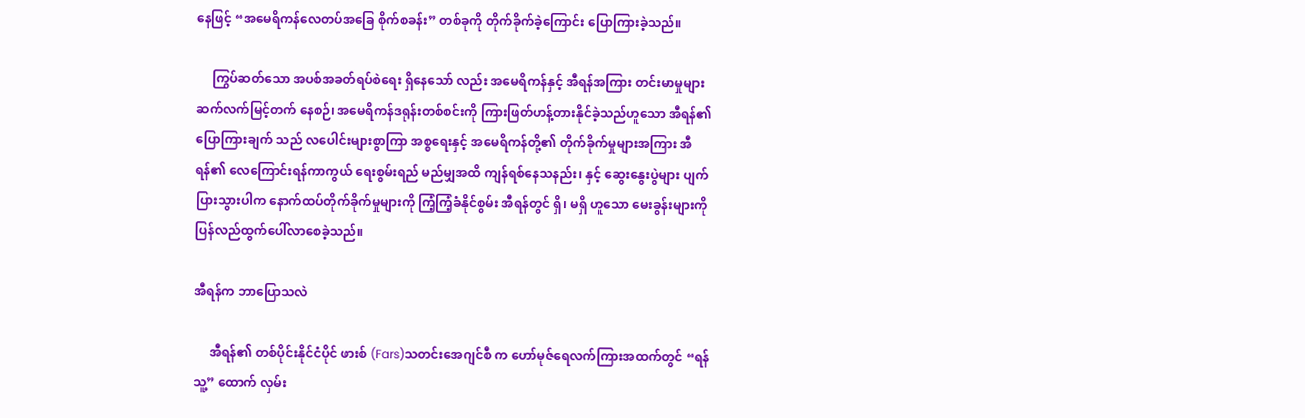နေဖြင့် “အမေရိကန်လေတပ်အခြေ စိုက်စခန်း” တစ်ခုကို တိုက်ခိုက်ခဲ့ကြောင်း ပြောကြားခဲ့သည်။

     ကြွပ်ဆတ်သော အပစ်အခတ်ရပ်စဲရေး ရှိနေသော် လည်း အမေရိကန်နှင့် အီရန်အကြား တင်းမာမှုများ ဆက်လက်မြင့်တက် နေစဉ်၊ အမေရိကန်ဒရုန်းတစ်စင်းကို ကြားဖြတ်ဟန့်တားနိုင်ခဲ့သည်ဟူသော အီရန်၏ပြောကြားချက် သည် လပေါင်းများစွာကြာ အစ္စရေးနှင့် အမေရိကန်တို့၏ တိုက်ခိုက်မှုများအကြား အီရန်၏ လေကြောင်းရန်ကာကွယ် ရေးစွမ်းရည် မည်မျှအထိ ကျန်ရစ်နေသနည်း၊ နှင့် ဆွေးနွေးပွဲများ ပျက်ပြားသွားပါက နောက်ထပ်တိုက်ခိုက်မှုများကို ကြံ့ကြံ့ခံနိုင်စွမ်း အီရန်တွင် ရှိ၊ မရှိ ဟူသော မေးခွန်းများကို ပြန်လည်ထွက်ပေါ်လာစေခဲ့သည်။

အီရန်က ဘာပြောသလဲ

     အီရန်၏ တစ်ပိုင်းနိုင်ငံပိုင် ဖားစ် (Fars)သတင်းအေဂျင်စီ က ဟော်မုဇ်ရေလက်ကြားအထက်တွင် “ရန်သူ့” ထောက် လှမ်း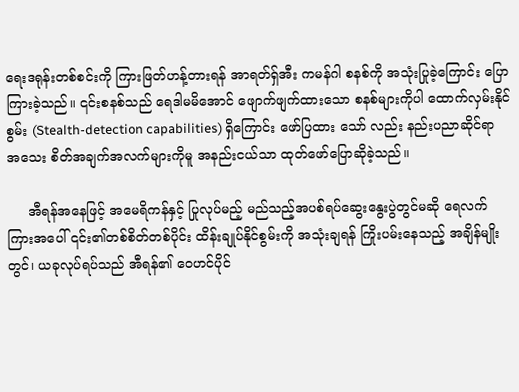ရေးဒရုန်းတစ်စင်းကို ကြားဖြတ်ဟန့်တားရန် အာရတ်ရှ်အီး ကမန်ဂါ စနစ်ကို အသုံးပြုခဲ့ကြောင်း ပြောကြားခဲ့သည်။ ၎င်းစနစ်သည် ရေဒါမမိအောင် ဖျောက်ဖျက်ထားသော စနစ်များကိုပါ ထောက်လှမ်းနိုင်စွမ်း (Stealth-detection capabilities) ရှိကြောင်း ဖော်ပြထား သော် လည်း နည်းပညာဆိုင်ရာ အသေး စိတ်အချက်အလက်များကိုမူ အနည်းငယ်သာ ထုတ်ဖော်ပြောဆိုခဲ့သည်။

     အီရန်အနေဖြင့် အမေရိကန်နှင့် ပြုလုပ်မည့် မည်သည့်အပစ်ရပ်ဆွေးနွေးပွဲတွင်မဆို ရေလက်ကြားအပေါ် ၎င်း၏တစ်စိတ်တစ်ပိုင်း ထိန်းချုပ်နိုင်စွမ်းကို အသုံးချရန် ကြိုးပမ်းနေသည့် အချိန်မျိုးတွင်၊ ယခုလုပ်ရပ်သည် အီရန်၏ ဝေဟင်ပိုင်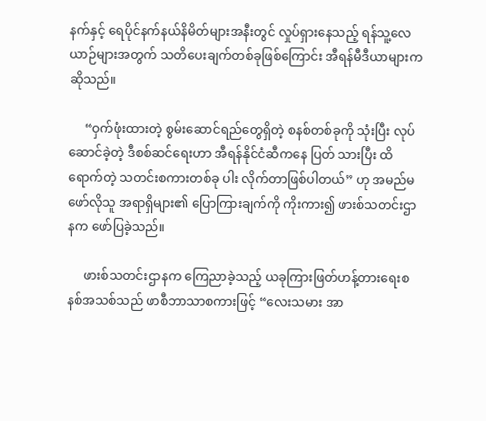နက်နှင့် ရေပိုင်နက်နယ်နိမိတ်များအနီးတွင် လှုပ်ရှားနေသည့် ရန်သူ့လေယာဉ်များအတွက် သတိပေးချက်တစ်ခုဖြစ်ကြောင်း အီရန်မီဒီယာများက ဆိုသည်။

     “ဝှက်ဖုံးထားတဲ့ စွမ်းဆောင်ရည်တွေရှိတဲ့ စနစ်တစ်ခုကို သုံးပြီး လုပ်ဆောင်ခဲ့တဲ့ ဒီစစ်ဆင်ရေးဟာ အီရန်နိုင်ငံဆီကနေ ပြတ် သားပြီး ထိရောက်တဲ့ သတင်းစကားတစ်ခု ပါး လိုက်တာဖြစ်ပါတယ်” ဟု အမည်မဖော်လိုသူ အရာရှိများ၏ ပြောကြားချက်ကို ကိုးကား၍ ဖားစ်သတင်းဌာနက ဖော်ပြခဲ့သည်။

     ဖားစ်သတင်းဌာနက ကြေညာခဲ့သည့် ယခုကြားဖြတ်ဟန့်တားရေးစနစ်အသစ်သည် ဖာစီဘာသာစကားဖြင့် “လေးသမား အာ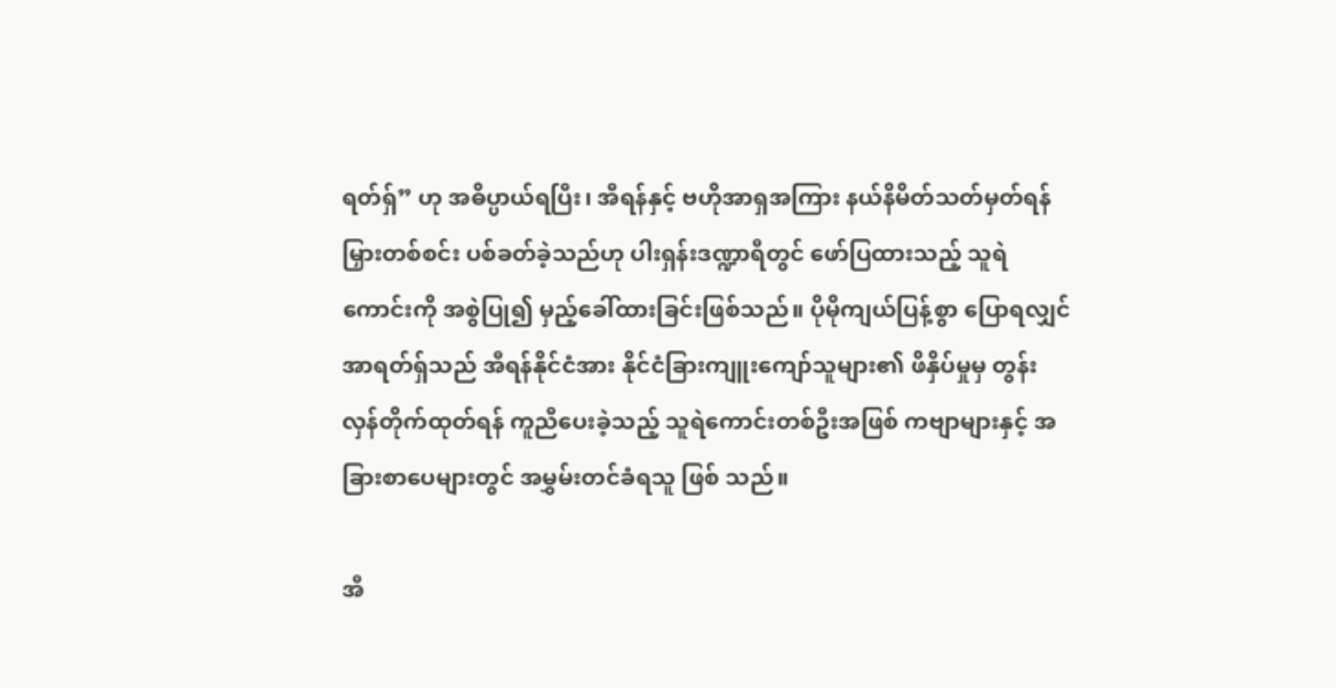ရတ်ရှ်” ဟု အဓိပ္ပာယ်ရပြီး၊ အီရန်နှင့် ဗဟိုအာရှအကြား နယ်နိမိတ်သတ်မှတ်ရန် မြှားတစ်စင်း ပစ်ခတ်ခဲ့သည်ဟု ပါးရှန်းဒဏ္ဍာရီတွင် ဖော်ပြထားသည့် သူရဲ ကောင်းကို အစွဲပြု၍ မှည့်ခေါ်ထားခြင်းဖြစ်သည်။ ပိုမိုကျယ်ပြန့်စွာ ပြောရလျှင် အာရတ်ရှ်သည် အီရန်နိုင်ငံအား နိုင်ငံခြားကျူးကျော်သူများ၏ ဖိနှိပ်မှုမှ တွန်းလှန်တိုက်ထုတ်ရန် ကူညီပေးခဲ့သည့် သူရဲကောင်းတစ်ဦးအဖြစ် ကဗျာများနှင့် အခြားစာပေများတွင် အမွှမ်းတင်ခံရသူ ဖြစ် သည်။

အီ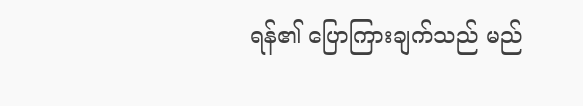ရန်၏ ပြောကြားချက်သည် မည်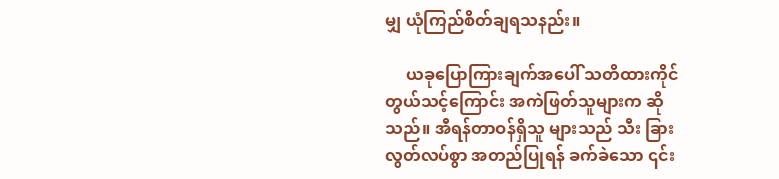မျှ ယုံကြည်စိတ်ချရသနည်း။

     ယခုပြောကြားချက်အပေါ် သတိထားကိုင်တွယ်သင့်ကြောင်း အကဲဖြတ်သူများက ဆိုသည်။ အီရန်တာဝန်ရှိသူ များသည် သီး ခြားလွတ်လပ်စွာ အတည်ပြုရန် ခက်ခဲသော ၎င်း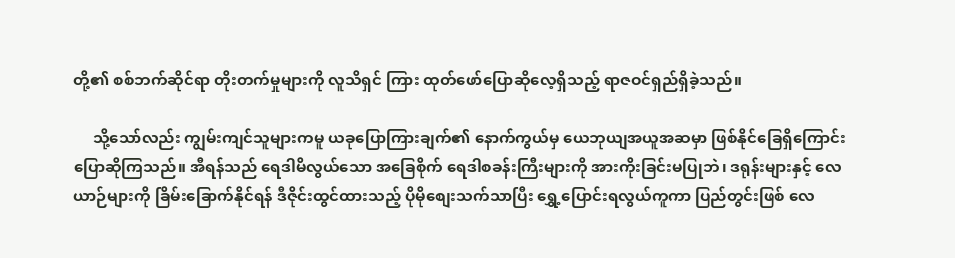တို့၏ စစ်ဘက်ဆိုင်ရာ တိုးတက်မှုများကို လူသိရှင် ကြား ထုတ်ဖော်ပြောဆိုလေ့ရှိသည့် ရာဇဝင်ရှည်ရှိခဲ့သည်။

     သို့သော်လည်း ကျွမ်းကျင်သူများကမူ ယခုပြောကြားချက်၏ နောက်ကွယ်မှ ယေဘုယျအယူအဆမှာ ဖြစ်နိုင်ခြေရှိကြောင်း ပြောဆိုကြသည်။ အီရန်သည် ရေဒါမိလွယ်သော အခြေစိုက် ရေဒါစခန်းကြီးများကို အားကိုးခြင်းမပြုဘဲ၊ ဒရုန်းများနှင့် လေယာဉ်များကို ခြိမ်းခြောက်နိုင်ရန် ဒီဇိုင်းထွင်ထားသည့် ပိုမိုစျေးသက်သာပြီး ရွှေ့ပြောင်းရလွယ်ကူကာ ပြည်တွင်းဖြစ် လေ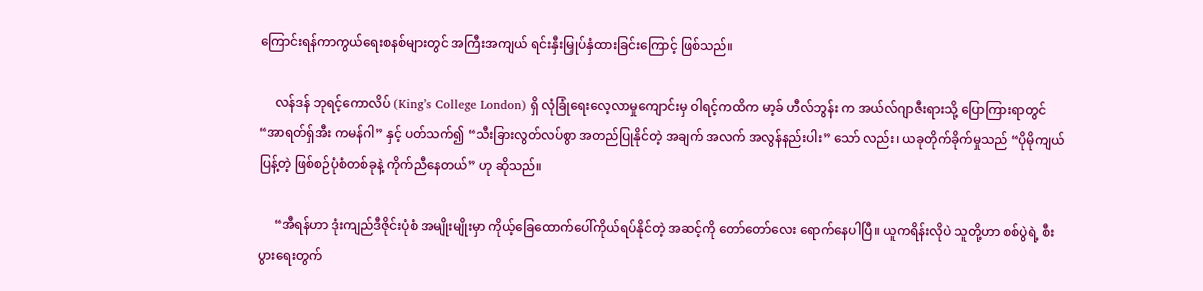ကြောင်းရန်ကာကွယ်ရေးစနစ်များတွင် အကြီးအကျယ် ရင်းနှီးမြှုပ်နှံထားခြင်းကြောင့် ဖြစ်သည်။

     လန်ဒန် ဘုရင့်ကောလိပ် (King’s College London) ရှိ လုံခြုံရေးလေ့လာမှုကျောင်းမှ ဝါရင့်ကထိက မာ့ခ် ဟီလ်ဘွန်း က အယ်လ်ဂျာဇီးရားသို့ ပြောကြားရာတွင် “အာရတ်ရှ်အီး ကမန်ဂါ” နှင့် ပတ်သက်၍ “သီးခြားလွတ်လပ်စွာ အတည်ပြုနိုင်တဲ့ အချက် အလက် အလွန်နည်းပါး” သော် လည်း၊ ယခုတိုက်ခိုက်မှုသည် “ပိုမိုကျယ်ပြန့်တဲ့ ဖြစ်စဉ်ပုံစံတစ်ခုနဲ့ ကိုက်ညီနေတယ်” ဟု ဆိုသည်။

     “အီရန်ဟာ ဒုံးကျည်ဒီဇိုင်းပုံစံ အမျိုးမျိုးမှာ ကိုယ့်ခြေထောက်ပေါ်ကိုယ်ရပ်နိုင်တဲ့ အဆင့်ကို တော်တော်လေး ရောက်နေပါပြီ။ ယူကရိန်းလိုပဲ သူတို့ဟာ စစ်ပွဲရဲ့ စီးပွားရေးတွက်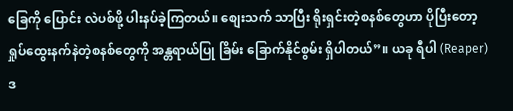ခြေကို ပြောင်း လဲပစ်ဖို့ ပါးနပ်ခဲ့ကြတယ်။ စျေးသက် သာပြီး ရိုးရှင်းတဲ့စနစ်တွေဟာ ပိုပြီးတော့ ရှုပ်ထွေးနက်နဲတဲ့စနစ်တွေကို အန္တရာယ်ပြု ခြိမ်း ခြောက်နိုင်စွမ်း ရှိပါတယ်”။ ယခု ရီပါ (Reaper) ဒ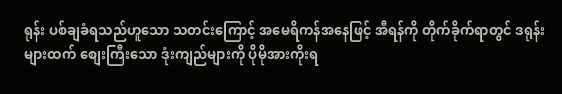ရုန်း ပစ်ချခံရသည်ဟူသော သတင်းကြောင့် အမေရိကန်အနေဖြင့် အီရန်ကို တိုက်ခိုက်ရာတွင် ဒရုန်းများထက် စျေးကြီးသော ဒုံးကျည်များကို ပိုမိုအားကိုးရ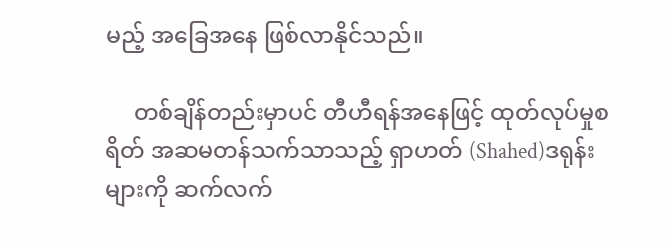မည့် အခြေအနေ ဖြစ်လာနိုင်သည်။

     တစ်ချိန်တည်းမှာပင် တီဟီရန်အနေဖြင့် ထုတ်လုပ်မှုစရိတ် အဆမတန်သက်သာသည့် ရှာဟတ် (Shahed)ဒရုန်းများကို ဆက်လက်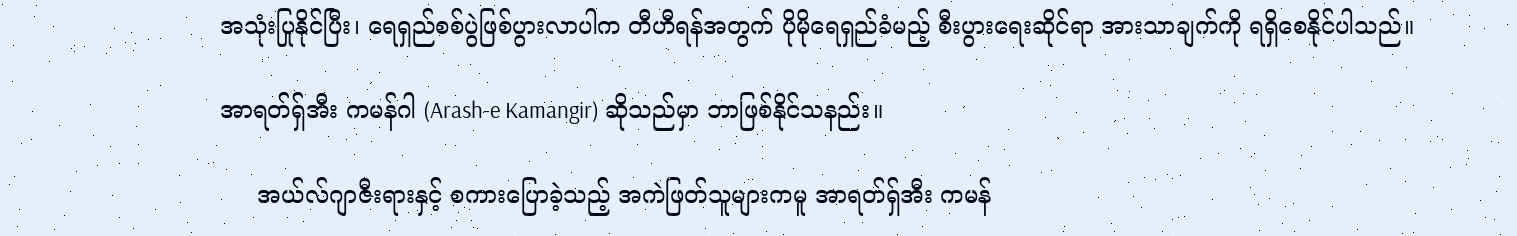အသုံးပြုနိုင်ပြီး၊ ရေရှည်စစ်ပွဲဖြစ်ပွားလာပါက တီဟီရန်အတွက် ပိုမိုရေရှည်ခံမည့် စီးပွားရေးဆိုင်ရာ အားသာချက်ကို ရရှိစေနိုင်ပါသည်။

အာရတ်ရှ်အီး ကမန်ဂါ (Arash-e Kamangir) ဆိုသည်မှာ ဘာဖြစ်နိုင်သနည်း။

     အယ်လ်ဂျာဇီးရားနှင့် စကားပြောခဲ့သည့် အကဲဖြတ်သူများကမူ အာရတ်ရှ်အီး ကမန်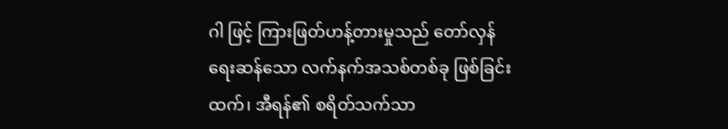ဂါ ဖြင့် ကြားဖြတ်ဟန့်တားမှုသည် တော်လှန်ရေးဆန်သော လက်နက်အသစ်တစ်ခု ဖြစ်ခြင်းထက်၊ အီရန်၏ စရိတ်သက်သာ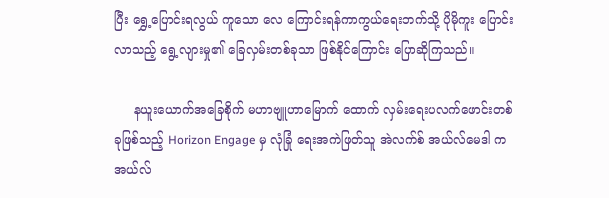ပြီး ရွှေ့ပြောင်းရလွယ် ကူသော လေ ကြောင်းရန်ကာကွယ်ရေးဘက်သို့ ပိုမိုကူး ပြောင်းလာသည့် ရွေ့လျားမှု၏ ခြေလှမ်းတစ်ခုသာ ဖြစ်နိုင်ကြောင်း ပြောဆိုကြသည်။

     နယူးယောက်အခြေစိုက် မဟာဗျူဟာမြောက် ထောက် လှမ်းရေးပလက်ဖောင်းတစ်ခုဖြစ်သည့် Horizon Engage မှ လုံခြုံ ရေးအကဲဖြတ်သူ အဲလက်စ် အယ်လ်မေဒါ က အယ်လ်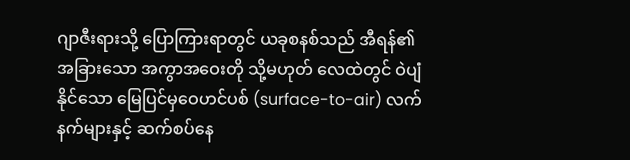ဂျာဇီးရားသို့ ပြောကြားရာတွင် ယခုစနစ်သည် အီရန်၏ အခြားသော အကွာအဝေးတို သို့မဟုတ် လေထဲတွင် ဝဲပျံနိုင်သော မြေပြင်မှဝေဟင်ပစ် (surface-to-air) လက်နက်များနှင့် ဆက်စပ်နေ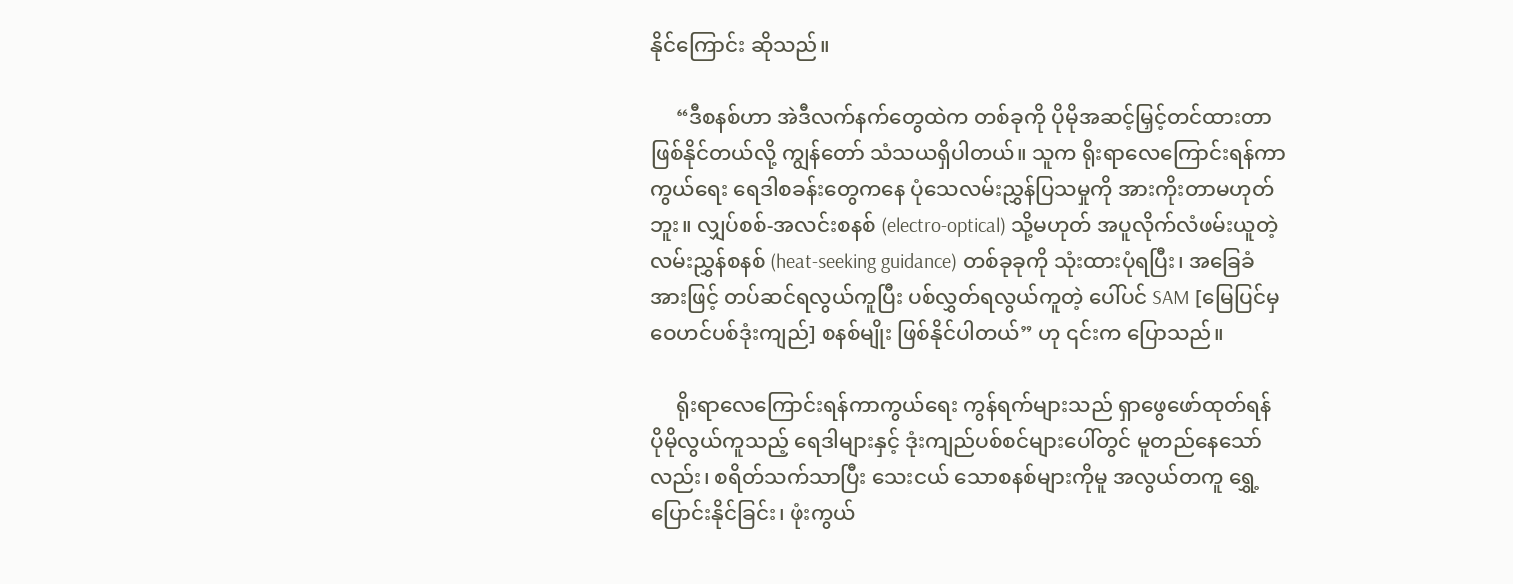နိုင်ကြောင်း ဆိုသည်။

     “ဒီစနစ်ဟာ အဲဒီလက်နက်တွေထဲက တစ်ခုကို ပိုမိုအဆင့်မြှင့်တင်ထားတာ ဖြစ်နိုင်တယ်လို့ ကျွန်တော် သံသယရှိပါတယ်။ သူက ရိုးရာလေကြောင်းရန်ကာကွယ်ရေး ရေဒါစခန်းတွေကနေ ပုံသေလမ်းညွှန်ပြသမှုကို အားကိုးတာမဟုတ်ဘူး။ လျှပ်စစ်-အလင်းစနစ် (electro-optical) သို့မဟုတ် အပူလိုက်လံဖမ်းယူတဲ့ လမ်းညွှန်စနစ် (heat-seeking guidance) တစ်ခုခုကို သုံးထားပုံရပြီး၊ အခြေခံအားဖြင့် တပ်ဆင်ရလွယ်ကူပြီး ပစ်လွှတ်ရလွယ်ကူတဲ့ ပေါ်ပင် SAM [မြေပြင်မှဝေဟင်ပစ်ဒုံးကျည်] စနစ်မျိုး ဖြစ်နိုင်ပါတယ်” ဟု ၎င်းက ပြောသည်။

     ရိုးရာလေကြောင်းရန်ကာကွယ်ရေး ကွန်ရက်များသည် ရှာဖွေဖော်ထုတ်ရန် ပိုမိုလွယ်ကူသည့် ရေဒါများနှင့် ဒုံးကျည်ပစ်စင်များပေါ်တွင် မူတည်နေသော်လည်း၊ စရိတ်သက်သာပြီး သေးငယ် သောစနစ်များကိုမူ အလွယ်တကူ ရွှေ့ပြောင်းနိုင်ခြင်း၊ ဖုံးကွယ်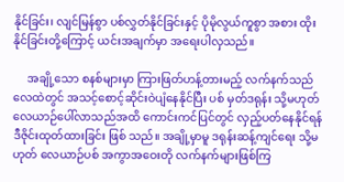နိုင်ခြင်း၊ လျင်မြန်စွာ ပစ်လွှတ်နိုင်ခြင်းနှင့် ပိုမိုလွယ်ကူစွာ အစား ထိုးနိုင်ခြင်းတို့ကြောင့် ယင်းအချက်မှာ အရေးပါလှသည်။

     အချို့သော စနစ်များမှာ ကြားဖြတ်ဟန့်တားမည့် လက်နက်သည် လေထဲတွင် အသင့်စောင့်ဆိုင်းဝဲပျံနေနိုင်ပြီး ပစ် မှတ်ဒရုန်း သို့မဟုတ် လေယာဉ်ပေါ်လာသည်အထိ ကောင်းကင်ပြင်တွင် လှည့်ပတ်နေနိုင်ရန် ဒီဇိုင်းထုတ်ထားခြင်း ဖြစ် သည်။ အချို့မှာမူ ဒရုန်းဆန့်ကျင်ရေး သို့မဟုတ် လေယာဉ်ပစ် အကွာအဝေးတို လက်နက်များဖြစ်ကြ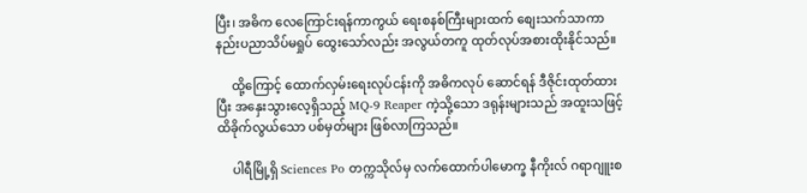ပြီး၊ အဓိက လေကြောင်းရန်ကာကွယ် ရေးစနစ်ကြီးများထက် စျေးသက်သာကာ နည်းပညာသိပ်မရှုပ် ထွေးသော်လည်း အလွယ်တကူ ထုတ်လုပ်အစားထိုးနိုင်သည်။

     ထို့ကြောင့် ထောက်လှမ်းရေးလုပ်ငန်းကို အဓိကလုပ် ဆောင်ရန် ဒီဇိုင်းထုတ်ထားပြီး အနှေးသွားလေ့ရှိသည့် MQ-9 Reaper ကဲ့သို့သော ဒရုန်းများသည် အထူးသဖြင့် ထိခိုက်လွယ်သော ပစ်မှတ်များ ဖြစ်လာကြသည်။

     ပါရီမြို့ရှိ Sciences Po တက္ကသိုလ်မှ လက်ထောက်ပါမောက္ခ နီကိုးလ် ဂရာဂျူးစ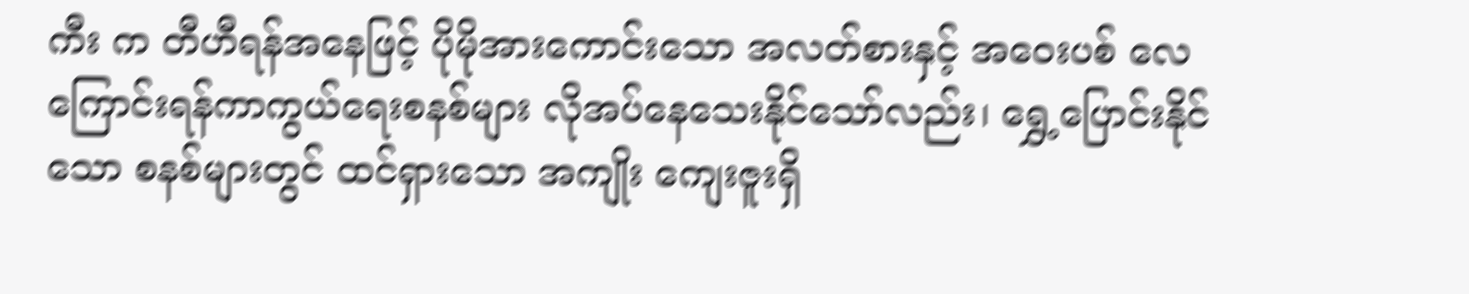ကီး က တီဟီရန်အနေဖြင့် ပိုမိုအားကောင်းသော အလတ်စားနှင့် အဝေးပစ် လေကြောင်းရန်ကာကွယ်ရေးစနစ်များ လိုအပ်နေသေးနိုင်သော်လည်း၊ ရွှေ့ပြောင်းနိုင်သော စနစ်များတွင် ထင်ရှားသော အကျိုး ကျေးဇူးရှိ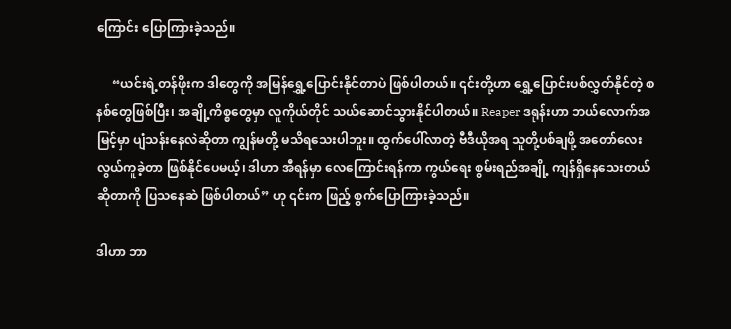ကြောင်း ပြောကြားခဲ့သည်။

     “ယင်းရဲ့တန်ဖိုးက ဒါတွေကို အမြန်ရွှေ့ပြောင်းနိုင်တာပဲ ဖြစ်ပါတယ်။ ၎င်းတို့ဟာ ရွှေ့ပြောင်းပစ်လွှတ်နိုင်တဲ့ စနစ်တွေဖြစ်ပြီး၊ အချို့ကိစ္စတွေမှာ လူကိုယ်တိုင် သယ်ဆောင်သွားနိုင်ပါတယ်။ Reaper ဒရုန်းဟာ ဘယ်လောက်အမြင့်မှာ ပျံသန်းနေလဲဆိုတာ ကျွန်မတို့ မသိရသေးပါဘူး။ ထွက်ပေါ်လာတဲ့ ဗီဒီယိုအရ သူတို့ပစ်ချဖို့ အတော်လေး လွယ်ကူခဲ့တာ ဖြစ်နိုင်ပေမယ့်၊ ဒါဟာ အီရန်မှာ လေကြောင်းရန်ကာ ကွယ်ရေး စွမ်းရည်အချို့ ကျန်ရှိနေသေးတယ်ဆိုတာကို ပြသနေဆဲ ဖြစ်ပါတယ်” ဟု ၎င်းက ဖြည့် စွက်ပြောကြားခဲ့သည်။

ဒါဟာ ဘာ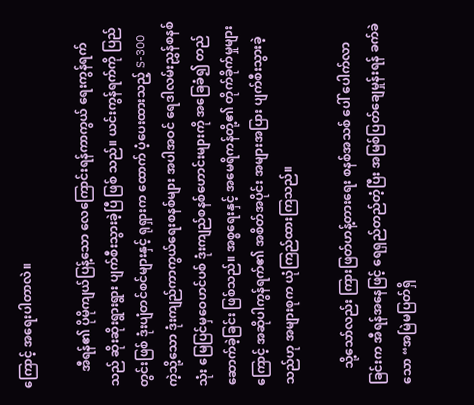ကြောင့် အရေးပါတာလဲ။

     အီရန်၏ ပိုမိုကျယ်ပြန့်သော လေကြောင်းရန်ကာကွယ် ရေးကွန်ရက်သည် ဆိုးဆိုးရွားရွား ပျက်စီးသွားခဲ့ပြီ ဖြစ် သည်။ ယင်းကွန်ရက်ကို ပြည်တွင်းဖြစ် ဒုံးပျံတင်စင်များနှင့် ရုရှားက ထောက် ပံ့ပေးထားသည့် S-300 ကဲ့သို့သော ဒုံးကျည်ကာကွယ်ရေးစနစ်များ အပါအဝင် ရေဒါလမ်းညွှန်စနစ်သုံး မြေပြင်မှဝေဟင်ပစ် ဒုံးကျည်စနစ်ဟောင်းများကို အခြေခံ၍ တည်ဆောက်ခဲ့ခြင်း ဖြစ်သည်။ အစ္စရေးနှင့် အမေရိကန်တို့၏ တိုက်ခိုက်မှုများကြောင့် အဆိုပါကွန်ရက်၏ အစိတ်အပိုင်း အများအပြား ပျက်စီးသွားခဲ့သည်ဟု အများစုက ယုံကြည်ထားကြသည်။

     သို့သော်လည်း ကြားဖြတ်ဟန့်တားရေး စနစ်အသစ် ပေါ် ပေါက်လာခြင်းက အီရန်အနေဖြင့် ရေရှည်တည်တံ့ပြီး အမြစ်ပြတ်ချေမှုန်းရန် ခက်ခဲသော “အမြဲမပြတ်ရှိ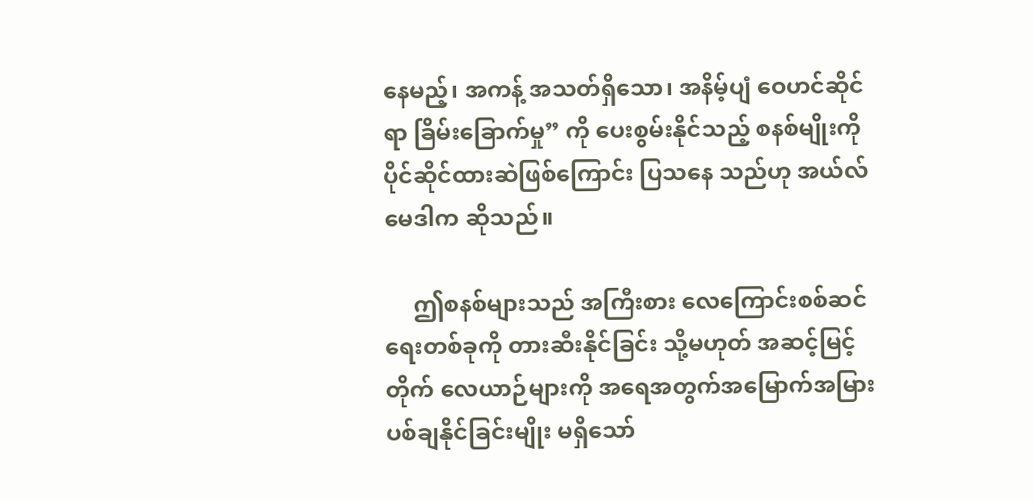နေမည့်၊ အကန့် အသတ်ရှိသော၊ အနိမ့်ပျံ ဝေဟင်ဆိုင်ရာ ခြိမ်းခြောက်မှု” ကို ပေးစွမ်းနိုင်သည့် စနစ်မျိုးကို ပိုင်ဆိုင်ထားဆဲဖြစ်ကြောင်း ပြသနေ သည်ဟု အယ်လ်မေဒါက ဆိုသည်။

     ဤစနစ်များသည် အကြီးစား လေကြောင်းစစ်ဆင်ရေးတစ်ခုကို တားဆီးနိုင်ခြင်း သို့မဟုတ် အဆင့်မြင့်တိုက် လေယာဉ်များကို အရေအတွက်အမြောက်အမြား ပစ်ချနိုင်ခြင်းမျိုး မရှိသော်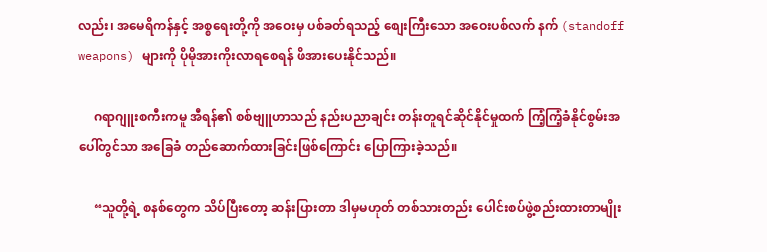လည်း၊ အမေရိကန်နှင့် အစ္စရေးတို့ကို အဝေးမှ ပစ်ခတ်ရသည့် စျေးကြီးသော အဝေးပစ်လက် နက် (standoff weapons) များကို ပိုမိုအားကိုးလာရစေရန် ဖိအားပေးနိုင်သည်။

     ဂရာဂျူးစကီးကမူ အီရန်၏ စစ်ဗျူဟာသည် နည်းပညာချင်း တန်းတူရင်ဆိုင်နိုင်မှုထက် ကြံ့ကြံ့ခံနိုင်စွမ်းအပေါ်တွင်သာ အခြေခံ တည်ဆောက်ထားခြင်းဖြစ်ကြောင်း ပြောကြားခဲ့သည်။

     “သူတို့ရဲ့ စနစ်တွေက သိပ်ပြီးတော့ ဆန်းပြားတာ ဒါမှမဟုတ် တစ်သားတည်း ပေါင်းစပ်ဖွဲ့စည်းထားတာမျိုး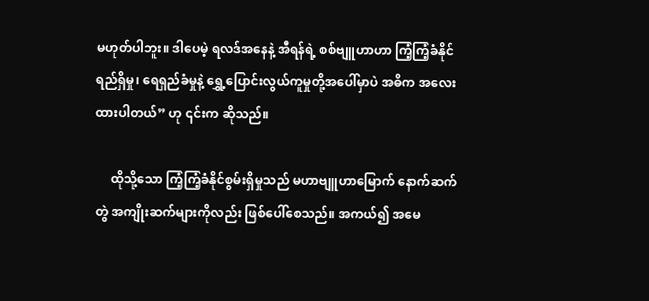မဟုတ်ပါဘူး။ ဒါပေမဲ့ ရလဒ်အနေနဲ့ အီရန်ရဲ့ စစ်ဗျူဟာဟာ ကြံ့ကြံ့ခံနိုင်ရည်ရှိမှု၊ ရေရှည်ခံမှုနဲ့ ရွှေ့ပြောင်းလွယ်ကူမှုတို့အပေါ်မှာပဲ အဓိက အလေးထားပါတယ်” ဟု ၎င်းက ဆိုသည်။

     ထိုသို့သော ကြံ့ကြံ့ခံနိုင်စွမ်းရှိမှုသည် မဟာဗျူဟာမြောက် နောက်ဆက်တွဲ အကျိုးဆက်များကိုလည်း ဖြစ်ပေါ်စေသည်။ အကယ်၍ အမေ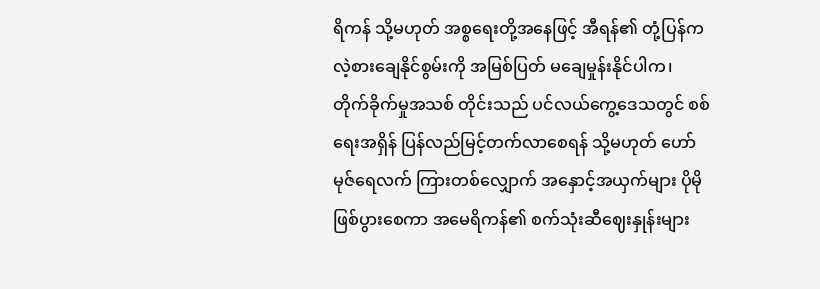ရိကန် သို့မဟုတ် အစ္စရေးတို့အနေဖြင့် အီရန်၏ တုံ့ပြန်ကလဲ့စားချေနိုင်စွမ်းကို အမြစ်ပြတ် မချေမှုန်းနိုင်ပါက၊ တိုက်ခိုက်မှုအသစ် တိုင်းသည် ပင်လယ်ကွေ့ဒေသတွင် စစ်ရေးအရှိန် ပြန်လည်မြင့်တက်လာစေရန် သို့မဟုတ် ဟော်မုဇ်ရေလက် ကြားတစ်လျှောက် အနှောင့်အယှက်များ ပိုမိုဖြစ်ပွားစေကာ အမေရိကန်၏ စက်သုံးဆီဈေးနှုန်းများ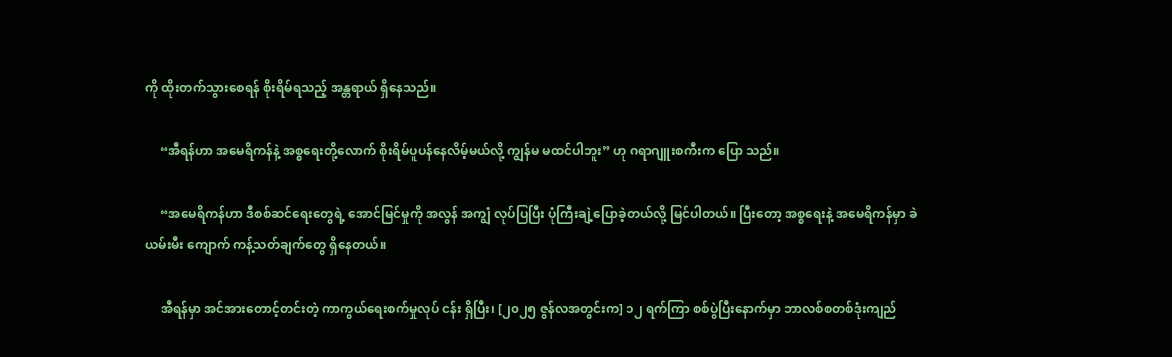ကို ထိုးတက်သွားစေရန် စိုးရိမ်ရသည့် အန္တရာယ် ရှိနေသည်။

     “အီရန်ဟာ အမေရိကန်နဲ့ အစ္စရေးတို့လောက် စိုးရိမ်ပူပန်နေလိမ့်မယ်လို့ ကျွန်မ မထင်ပါဘူး” ဟု ဂရာဂျူးစကီးက ပြော သည်။

     “အမေရိကန်ဟာ ဒီစစ်ဆင်ရေးတွေရဲ့ အောင်မြင်မှုကို အလွန် အကျွံ လုပ်ပြပြီး ပုံကြီးချဲ့ပြောခဲ့တယ်လို့ မြင်ပါတယ်။ ပြီးတော့ အစ္စရေးနဲ့ အမေရိကန်မှာ ခဲယမ်းမီး ကျောက် ကန့်သတ်ချက်တွေ ရှိနေတယ်။

     အီရန်မှာ အင်အားတောင့်တင်းတဲ့ ကာကွယ်ရေးစက်မှုလုပ် ငန်း ရှိပြီး၊ [၂၀၂၅ ဇွန်လအတွင်းက] ၁၂ ရက်ကြာ စစ်ပွဲပြီးနောက်မှာ ဘာလစ်စတစ်ဒုံးကျည်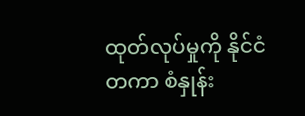ထုတ်လုပ်မှုကို နိုင်ငံ တကာ စံနှုန်း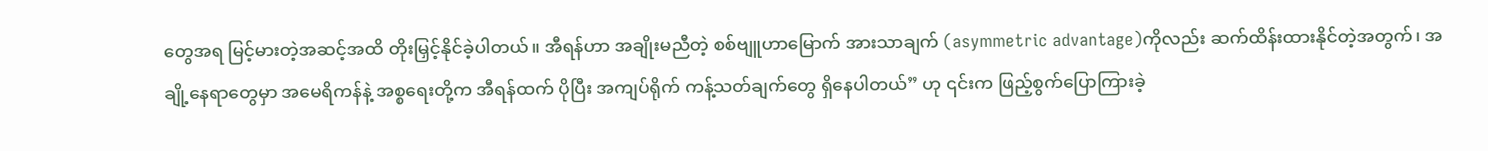တွေအရ မြင့်မားတဲ့အဆင့်အထိ တိုးမြှင့်နိုင်ခဲ့ပါတယ်။ အီရန်ဟာ အချိုးမညီတဲ့ စစ်ဗျူဟာမြောက် အားသာချက် (asymmetric advantage)ကိုလည်း ဆက်ထိန်းထားနိုင်တဲ့အတွက်၊ အချို့နေရာတွေမှာ အမေရိကန်နဲ့ အစ္စရေးတို့က အီရန်ထက် ပိုပြီး အကျပ်ရိုက် ကန့်သတ်ချက်တွေ ရှိနေပါတယ်” ဟု ၎င်းက ဖြည့်စွက်ပြောကြားခဲ့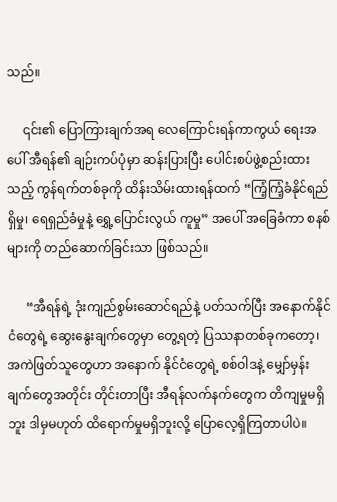သည်။

     ၎င်း၏ ပြောကြားချက်အရ လေကြောင်းရန်ကာကွယ် ရေးအပေါ် အီရန်၏ ချဉ်းကပ်ပုံမှာ ဆန်းပြားပြီး ပေါင်းစပ်ဖွဲ့စည်းထားသည့် ကွန်ရက်တစ်ခုကို ထိန်းသိမ်းထားရန်ထက် “ကြံ့ကြံ့ခံနိုင်ရည်ရှိမှု၊ ရေရှည်ခံမှုနဲ့ ရွှေ့ပြောင်းလွယ် ကူမှု” အပေါ် အခြေခံကာ စနစ်များကို တည်ဆောက်ခြင်းသာ ဖြစ်သည်။

      “အီရန်ရဲ့ ဒုံးကျည်စွမ်းဆောင်ရည်နဲ့ ပတ်သက်ပြီး အနောက်နိုင်ငံတွေရဲ့ ဆွေးနွေးချက်တွေမှာ တွေ့ရတဲ့ ပြဿနာတစ်ခုကတော့၊ အကဲဖြတ်သူတွေဟာ အနောက် နိုင်ငံတွေရဲ့ စစ်ဝါဒနဲ့ မျှော်မှန်းချက်တွေအတိုင်း တိုင်းတာပြီး အီရန်လက်နက်တွေက တိကျမှုမရှိဘူး ဒါမှမဟုတ် ထိရောက်မှုမရှိဘူးလို့ ပြောလေ့ရှိကြတာပါပဲ။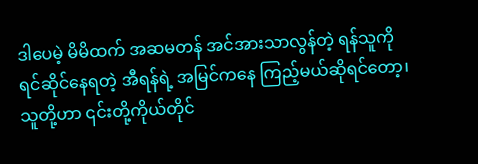ဒါပေမဲ့ မိမိထက် အဆမတန် အင်အားသာလွန်တဲ့ ရန်သူကို ရင်ဆိုင်နေရတဲ့ အီရန်ရဲ့ အမြင်ကနေ ကြည့်မယ်ဆိုရင်တော့၊ သူတို့ဟာ ၎င်းတို့ကိုယ်တိုင်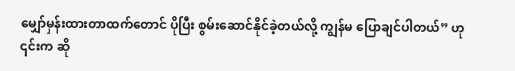မျှော်မှန်းထားတာထက်တောင် ပိုပြီး စွမ်းဆောင်နိုင်ခဲ့တယ်လို့ ကျွန်မ ပြောချင်ပါတယ်” ဟု ၎င်းက ဆို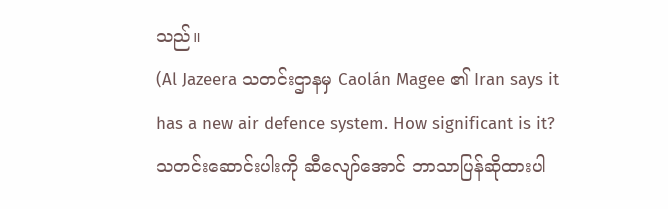သည်။
(Al Jazeera သတင်းဌာနမှ Caolán Magee ၏ Iran says it has a new air defence system. How significant is it? သတင်းဆောင်းပါးကို ဆီလျော်အောင် ဘာသာပြန်ဆိုထားပါ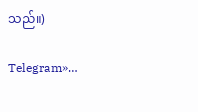သည်။)

Telegram»…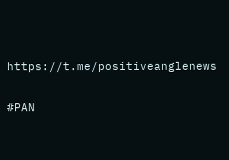https://t.me/positiveanglenews

#PAN